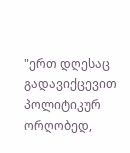"ერთ დღესაც გადავიქცევით პოლიტიკურ ორღობედ,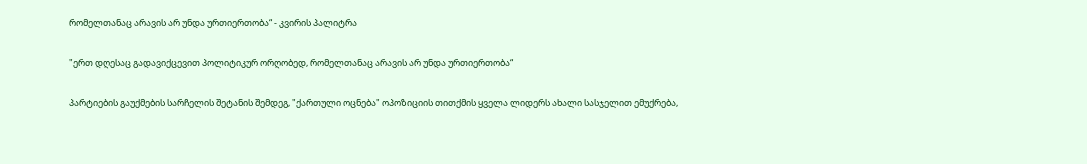რომელთანაც არავის არ უნდა ურთიერთობა“ - კვირის პალიტრა

"ერთ დღესაც გადავიქცევით პოლიტიკურ ორღობედ, რომელთანაც არავის არ უნდა ურთიერთობა“

პარტიების გაუქმების სარჩელის შეტანის შემდეგ, "ქართული ოცნება" ოპოზიციის თითქმის ყველა ლიდერს ახალი სასჯელით ემუქრება,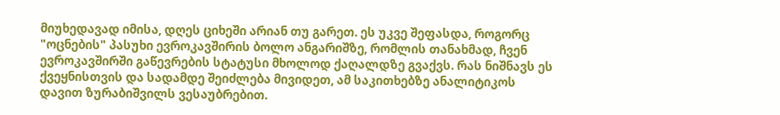მიუხედავად იმისა, დღეს ციხეში არიან თუ გარეთ. ეს უკვე შეფასდა, როგორც "ოცნების" პასუხი ევროკავშირის ბოლო ანგარიშზე, რომლის თანახმად, ჩვენ ევროკავშირში გაწევრების სტატუსი მხოლოდ ქაღალდზე გვაქვს. რას ნიშნავს ეს ქვეყნისთვის და სადამდე შეიძლება მივიდეთ, ამ საკითხებზე ანალიტიკოს დავით ზურაბიშვილს ვესაუბრებით.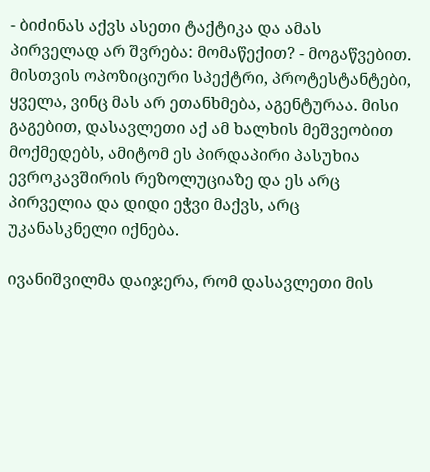- ბიძინას აქვს ასეთი ტაქტიკა და ამას პირველად არ შვრება: მომაწექით? - მოგაწვებით. მისთვის ოპოზიციური სპექტრი, პროტესტანტები, ყველა, ვინც მას არ ეთანხმება, აგენტურაა. მისი გაგებით, დასავლეთი აქ ამ ხალხის მეშვეობით მოქმედებს, ამიტომ ეს პირდაპირი პასუხია ევროკავშირის რეზოლუციაზე და ეს არც პირველია და დიდი ეჭვი მაქვს, არც უკანასკნელი იქნება.

ივანიშვილმა დაიჯერა, რომ დასავლეთი მის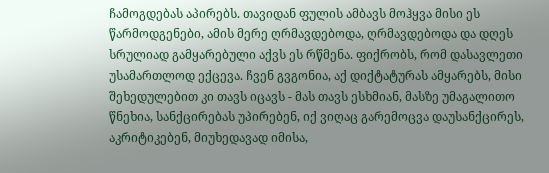ჩამოგდებას აპირებს. თავიდან ფულის ამბავს მოჰყვა მისი ეს წარმოდგენები, ამის მერე ღრმავდებოდა, ღრმავდებოდა და დღეს სრულიად გამყარებული აქვს ეს რწმენა. ფიქრობს, რომ დასავლეთი უსამართლოდ ექცევა. ჩვენ გვგონია, აქ დიქტატურას ამყარებს, მისი შეხედულებით კი თავს იცავს - მას თავს ესხმიან, მასზე უმაგალითო წნეხია, სანქცირებას უპირებენ, იქ ვიღაც გარემოცვა დაუსანქცირეს, აკრიტიკებენ, მიუხედავად იმისა,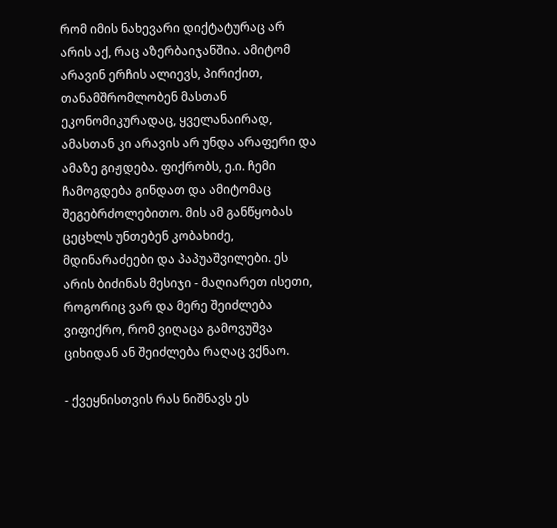რომ იმის ნახევარი დიქტატურაც არ არის აქ, რაც აზერბაიჯანშია. ამიტომ არავინ ერჩის ალიევს, პირიქით, თანამშრომლობენ მასთან ეკონომიკურადაც, ყველანაირად, ამასთან კი არავის არ უნდა არაფერი და ამაზე გიჟდება. ფიქრობს, ე.ი. ჩემი ჩამოგდება გინდათ და ამიტომაც შეგებრძოლებითო. მის ამ განწყობას ცეცხლს უნთებენ კობახიძე, მდინარაძეები და პაპუაშვილები. ეს არის ბიძინას მესიჯი - მაღიარეთ ისეთი, როგორიც ვარ და მერე შეიძლება ვიფიქრო, რომ ვიღაცა გამოვუშვა ციხიდან ან შეიძლება რაღაც ვქნაო.

- ქვეყნისთვის რას ნიშნავს ეს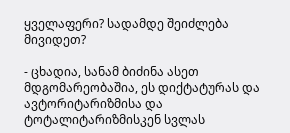ყველაფერი? სადამდე შეიძლება მივიდეთ?

- ცხადია, სანამ ბიძინა ასეთ მდგომარეობაშია, ეს დიქტატურას და ავტორიტარიზმისა და ტოტალიტარიზმისკენ სვლას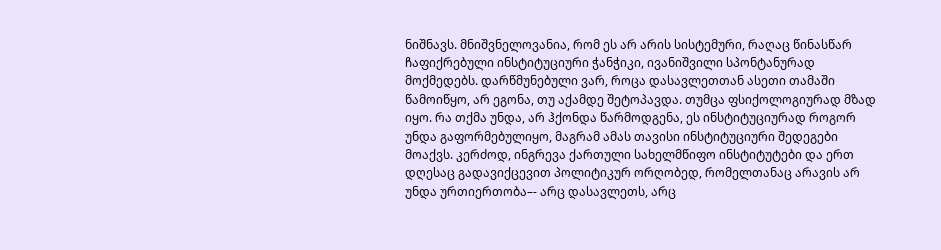ნიშნავს. მნიშვნელოვანია, რომ ეს არ არის სისტემური, რაღაც წინასწარ ჩაფიქრებული ინსტიტუციური ჭანჭიკი, ივანიშვილი სპონტანურად მოქმედებს. დარწმუნებული ვარ, როცა დასავლეთთან ასეთი თამაში წამოიწყო, არ ეგონა, თუ აქამდე შეტოპავდა. თუმცა ფსიქოლოგიურად მზად იყო. რა თქმა უნდა, არ ჰქონდა წარმოდგენა, ეს ინსტიტუციურად როგორ უნდა გაფორმებულიყო, მაგრამ ამას თავისი ინსტიტუციური შედეგები მოაქვს. კერძოდ, ინგრევა ქართული სახელმწიფო ინსტიტუტები და ერთ დღესაც გადავიქცევით პოლიტიკურ ორღობედ, რომელთანაც არავის არ უნდა ურთიერთობა–- არც დასავლეთს, არც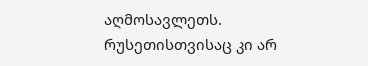აღმოსავლეთს. რუსეთისთვისაც კი არ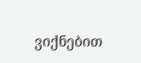ვიქნებით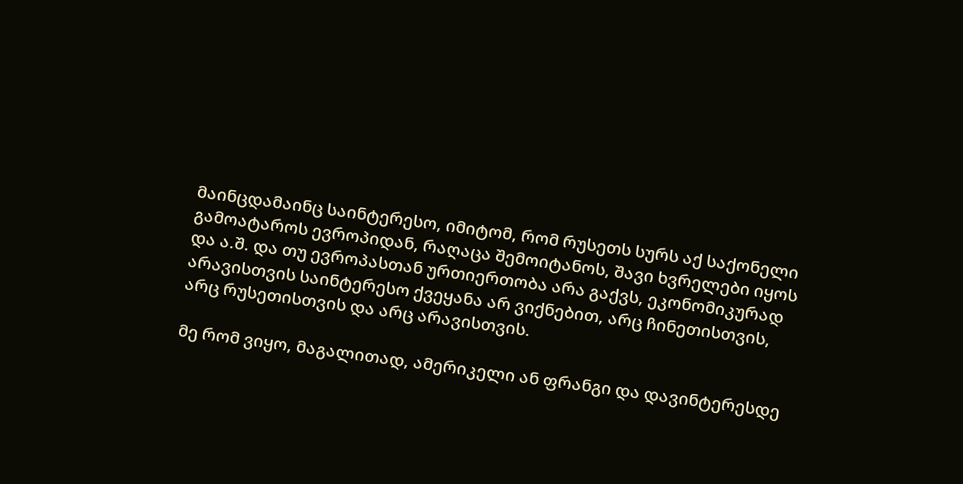მაინცდამაინც საინტერესო, იმიტომ, რომ რუსეთს სურს აქ საქონელი გამოატაროს ევროპიდან, რაღაცა შემოიტანოს, შავი ხვრელები იყოს და ა.შ. და თუ ევროპასთან ურთიერთობა არა გაქვს, ეკონომიკურად არავისთვის საინტერესო ქვეყანა არ ვიქნებით, არც ჩინეთისთვის, არც რუსეთისთვის და არც არავისთვის.

მე რომ ვიყო, მაგალითად, ამერიკელი ან ფრანგი და დავინტერესდე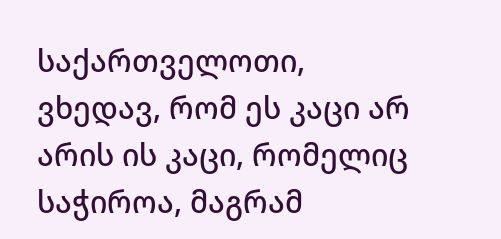საქართველოთი, ვხედავ, რომ ეს კაცი არ არის ის კაცი, რომელიც საჭიროა, მაგრამ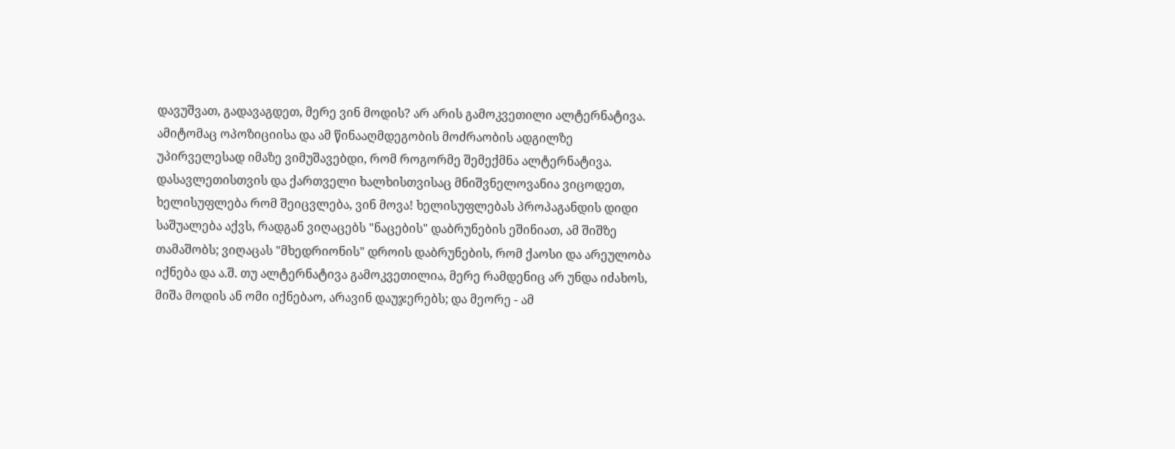დავუშვათ, გადავაგდეთ, მერე ვინ მოდის? არ არის გამოკვეთილი ალტერნატივა. ამიტომაც ოპოზიციისა და ამ წინააღმდეგობის მოძრაობის ადგილზე უპირველესად იმაზე ვიმუშავებდი, რომ როგორმე შემექმნა ალტერნატივა. დასავლეთისთვის და ქართველი ხალხისთვისაც მნიშვნელოვანია ვიცოდეთ, ხელისუფლება რომ შეიცვლება, ვინ მოვა! ხელისუფლებას პროპაგანდის დიდი საშუალება აქვს, რადგან ვიღაცებს "ნაცების" დაბრუნების ეშინიათ, ამ შიშზე თამაშობს; ვიღაცას "მხედრიონის" დროის დაბრუნების, რომ ქაოსი და არეულობა იქნება და ა.შ. თუ ალტერნატივა გამოკვეთილია, მერე რამდენიც არ უნდა იძახოს, მიშა მოდის ან ომი იქნებაო, არავინ დაუჯერებს; და მეორე - ამ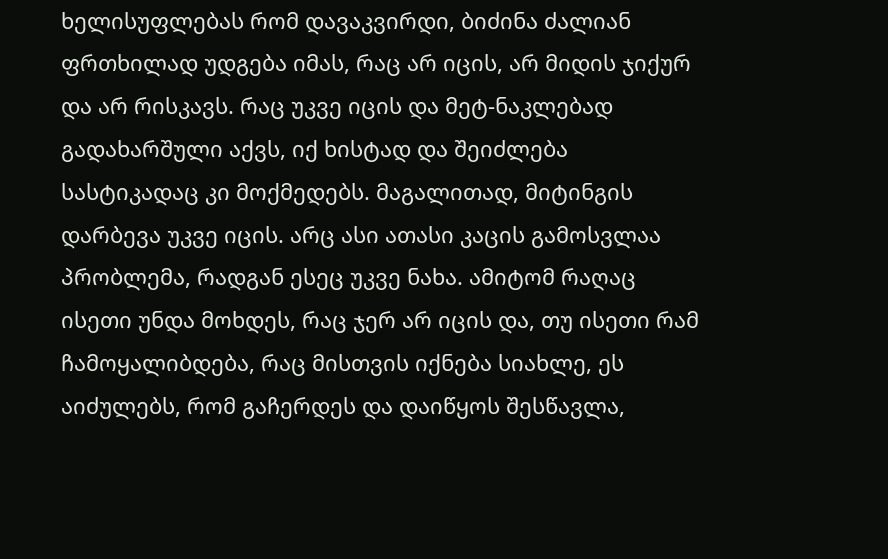ხელისუფლებას რომ დავაკვირდი, ბიძინა ძალიან ფრთხილად უდგება იმას, რაც არ იცის, არ მიდის ჯიქურ და არ რისკავს. რაც უკვე იცის და მეტ-ნაკლებად გადახარშული აქვს, იქ ხისტად და შეიძლება სასტიკადაც კი მოქმედებს. მაგალითად, მიტინგის დარბევა უკვე იცის. არც ასი ათასი კაცის გამოსვლაა პრობლემა, რადგან ესეც უკვე ნახა. ამიტომ რაღაც ისეთი უნდა მოხდეს, რაც ჯერ არ იცის და, თუ ისეთი რამ ჩამოყალიბდება, რაც მისთვის იქნება სიახლე, ეს აიძულებს, რომ გაჩერდეს და დაიწყოს შესწავლა,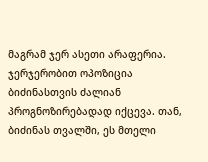მაგრამ ჯერ ასეთი არაფერია. ჯერჯერობით ოპოზიცია ბიძინასთვის ძალიან პროგნოზირებადად იქცევა. თან, ბიძინას თვალში, ეს მთელი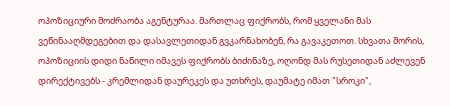ოპოზიციური მოძრაობა აგენტურაა. მართლაც ფიქრობს, რომ ყველანი მას ვეწინააღმდეგებით და დასავლეთიდან გვკარნახობენ, რა გავაკეთოთ. სხვათა შორის, ოპოზიციის დიდი ნაწილი იმავეს ფიქრობს ბიძინაზე, ოღონდ მას რუსეთიდან აძლევენ დირექტივებს - კრემლიდან დაურეკეს და უთხრეს, დაუმატე იმათ "სროკი",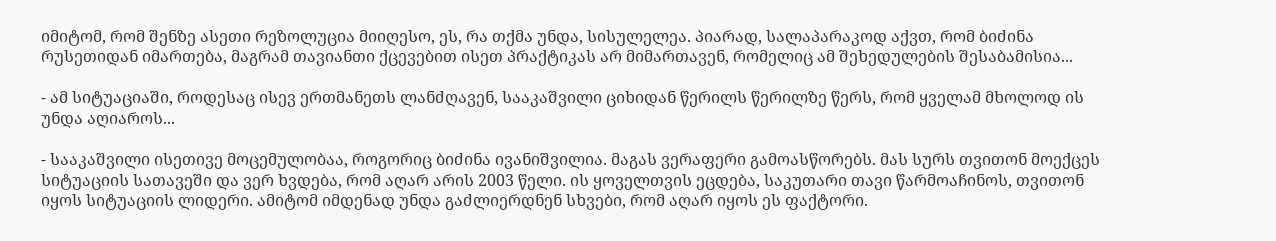იმიტომ, რომ შენზე ასეთი რეზოლუცია მიიღესო, ეს, რა თქმა უნდა, სისულელეა. პიარად, სალაპარაკოდ აქვთ, რომ ბიძინა რუსეთიდან იმართება, მაგრამ თავიანთი ქცევებით ისეთ პრაქტიკას არ მიმართავენ, რომელიც ამ შეხედულების შესაბამისია...

- ამ სიტუაციაში, როდესაც ისევ ერთმანეთს ლანძღავენ, სააკაშვილი ციხიდან წერილს წერილზე წერს, რომ ყველამ მხოლოდ ის უნდა აღიაროს...

- სააკაშვილი ისეთივე მოცემულობაა, როგორიც ბიძინა ივანიშვილია. მაგას ვერაფერი გამოასწორებს. მას სურს თვითონ მოექცეს სიტუაციის სათავეში და ვერ ხვდება, რომ აღარ არის 2003 წელი. ის ყოველთვის ეცდება, საკუთარი თავი წარმოაჩინოს, თვითონ იყოს სიტუაციის ლიდერი. ამიტომ იმდენად უნდა გაძლიერდნენ სხვები, რომ აღარ იყოს ეს ფაქტორი.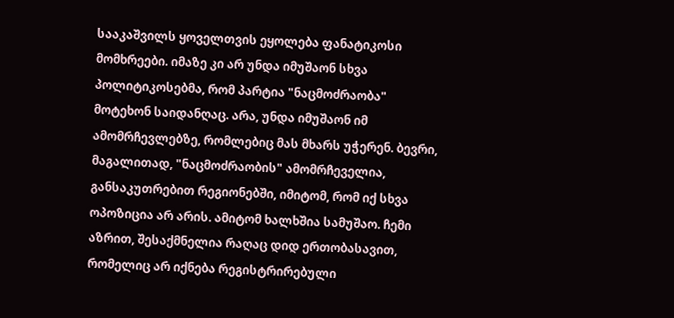სააკაშვილს ყოველთვის ეყოლება ფანატიკოსი მომხრეები. იმაზე კი არ უნდა იმუშაონ სხვა პოლიტიკოსებმა, რომ პარტია "ნაცმოძრაობა" მოტეხონ საიდანღაც. არა, უნდა იმუშაონ იმ ამომრჩევლებზე, რომლებიც მას მხარს უჭერენ. ბევრი, მაგალითად, "ნაცმოძრაობის" ამომრჩეველია, განსაკუთრებით რეგიონებში, იმიტომ, რომ იქ სხვა ოპოზიცია არ არის. ამიტომ ხალხშია სამუშაო. ჩემი აზრით, შესაქმნელია რაღაც დიდ ერთობასავით, რომელიც არ იქნება რეგისტრირებული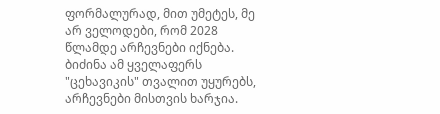ფორმალურად, მით უმეტეს, მე არ ველოდები, რომ 2028 წლამდე არჩევნები იქნება. ბიძინა ამ ყველაფერს "ცეხავიკის" თვალით უყურებს, არჩევნები მისთვის ხარჯია.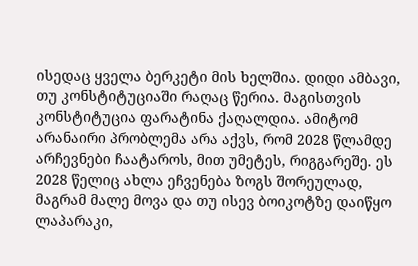ისედაც ყველა ბერკეტი მის ხელშია. დიდი ამბავი, თუ კონსტიტუციაში რაღაც წერია. მაგისთვის კონსტიტუცია ფარატინა ქაღალდია. ამიტომ არანაირი პრობლემა არა აქვს, რომ 2028 წლამდე არჩევნები ჩაატაროს, მით უმეტეს, რიგგარეშე. ეს 2028 წელიც ახლა ეჩვენება ზოგს შორეულად, მაგრამ მალე მოვა და თუ ისევ ბოიკოტზე დაიწყო ლაპარაკი,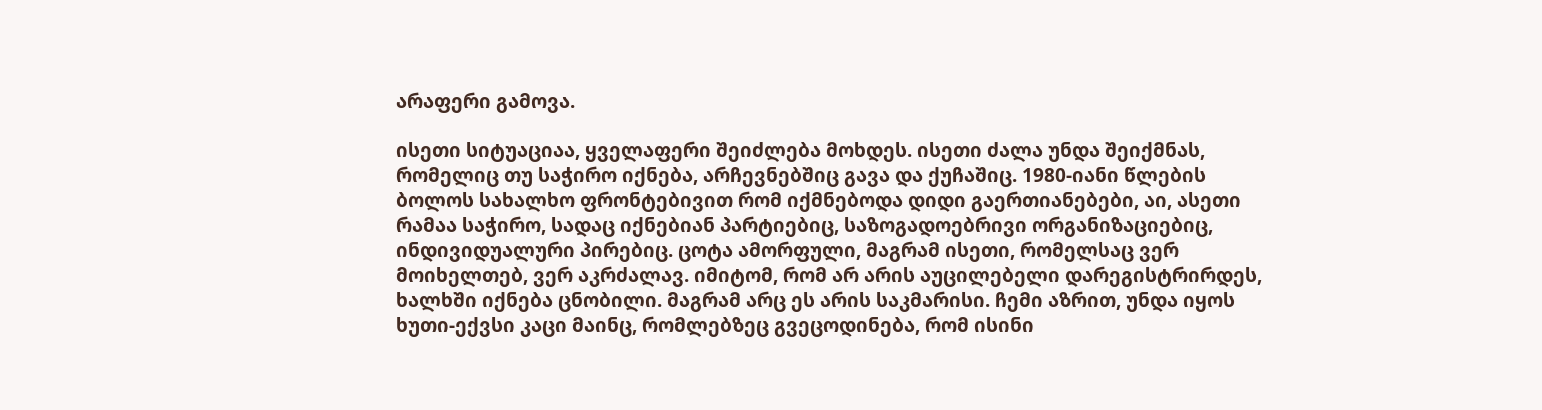არაფერი გამოვა.

ისეთი სიტუაციაა, ყველაფერი შეიძლება მოხდეს. ისეთი ძალა უნდა შეიქმნას, რომელიც თუ საჭირო იქნება, არჩევნებშიც გავა და ქუჩაშიც. 1980-იანი წლების ბოლოს სახალხო ფრონტებივით რომ იქმნებოდა დიდი გაერთიანებები, აი, ასეთი რამაა საჭირო, სადაც იქნებიან პარტიებიც, საზოგადოებრივი ორგანიზაციებიც, ინდივიდუალური პირებიც. ცოტა ამორფული, მაგრამ ისეთი, რომელსაც ვერ მოიხელთებ, ვერ აკრძალავ. იმიტომ, რომ არ არის აუცილებელი დარეგისტრირდეს, ხალხში იქნება ცნობილი. მაგრამ არც ეს არის საკმარისი. ჩემი აზრით, უნდა იყოს ხუთი-ექვსი კაცი მაინც, რომლებზეც გვეცოდინება, რომ ისინი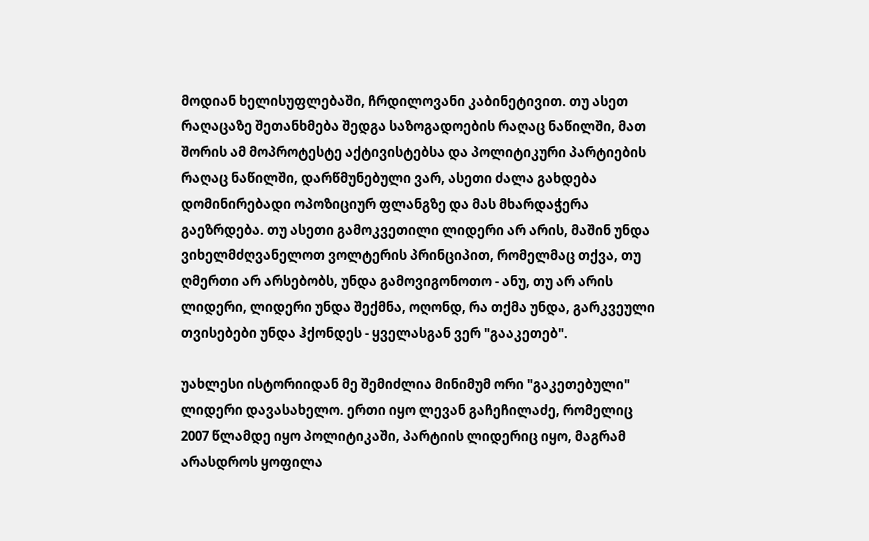მოდიან ხელისუფლებაში, ჩრდილოვანი კაბინეტივით. თუ ასეთ რაღაცაზე შეთანხმება შედგა საზოგადოების რაღაც ნაწილში, მათ შორის ამ მოპროტესტე აქტივისტებსა და პოლიტიკური პარტიების რაღაც ნაწილში, დარწმუნებული ვარ, ასეთი ძალა გახდება დომინირებადი ოპოზიციურ ფლანგზე და მას მხარდაჭერა გაეზრდება. თუ ასეთი გამოკვეთილი ლიდერი არ არის, მაშინ უნდა ვიხელმძღვანელოთ ვოლტერის პრინციპით, რომელმაც თქვა, თუ ღმერთი არ არსებობს, უნდა გამოვიგონოთო - ანუ, თუ არ არის ლიდერი, ლიდერი უნდა შექმნა, ოღონდ, რა თქმა უნდა, გარკვეული თვისებები უნდა ჰქონდეს - ყველასგან ვერ "გააკეთებ".

უახლესი ისტორიიდან მე შემიძლია მინიმუმ ორი "გაკეთებული" ლიდერი დავასახელო. ერთი იყო ლევან გაჩეჩილაძე, რომელიც 2007 წლამდე იყო პოლიტიკაში, პარტიის ლიდერიც იყო, მაგრამ არასდროს ყოფილა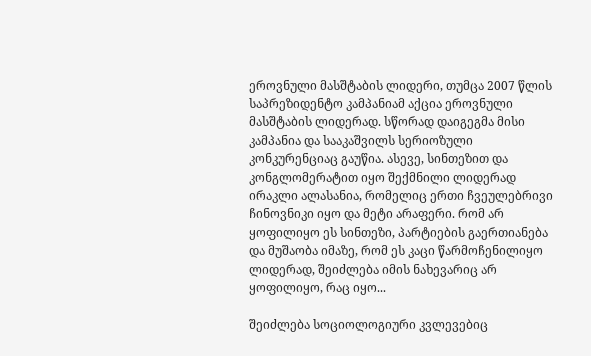ეროვნული მასშტაბის ლიდერი, თუმცა 2007 წლის საპრეზიდენტო კამპანიამ აქცია ეროვნული მასშტაბის ლიდერად. სწორად დაიგეგმა მისი კამპანია და სააკაშვილს სერიოზული კონკურენციაც გაუწია. ასევე, სინთეზით და კონგლომერატით იყო შექმნილი ლიდერად ირაკლი ალასანია, რომელიც ერთი ჩვეულებრივი ჩინოვნიკი იყო და მეტი არაფერი. რომ არ ყოფილიყო ეს სინთეზი, პარტიების გაერთიანება და მუშაობა იმაზე, რომ ეს კაცი წარმოჩენილიყო ლიდერად, შეიძლება იმის ნახევარიც არ ყოფილიყო, რაც იყო...

შეიძლება სოციოლოგიური კვლევებიც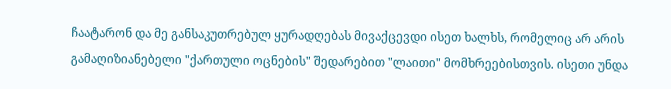ჩაატარონ და მე განსაკუთრებულ ყურადღებას მივაქცევდი ისეთ ხალხს, რომელიც არ არის გამაღიზიანებელი "ქართული ოცნების" შედარებით "ლაითი" მომხრეებისთვის. ისეთი უნდა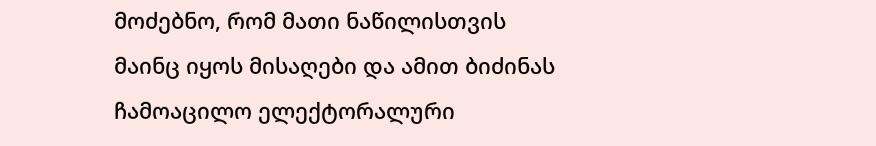მოძებნო, რომ მათი ნაწილისთვის მაინც იყოს მისაღები და ამით ბიძინას ჩამოაცილო ელექტორალური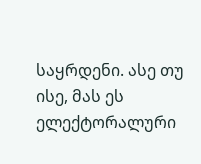საყრდენი. ასე თუ ისე, მას ეს ელექტორალური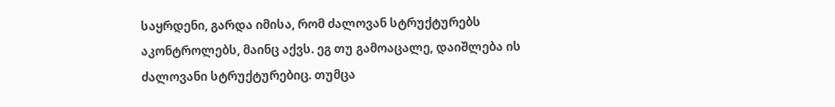საყრდენი, გარდა იმისა, რომ ძალოვან სტრუქტურებს აკონტროლებს, მაინც აქვს. ეგ თუ გამოაცალე, დაიშლება ის ძალოვანი სტრუქტურებიც. თუმცა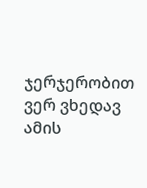ჯერჯერობით ვერ ვხედავ ამის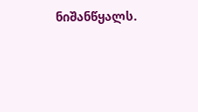ნიშანწყალს.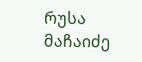რუსა მაჩაიძე